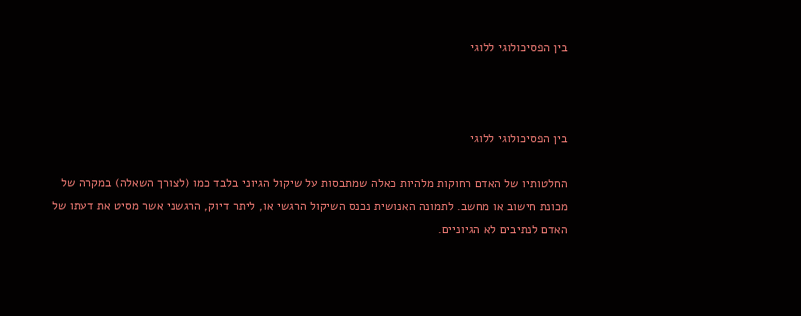בין הפסיכולוגי ללוגי



בין הפסיכולוגי ללוגי

החלטותיו של האדם רחוקות מלהיות כאלה שמתבסות על שיקול הגיוני בלבד כמו (לצורך השאלה) במקרה של מכונת חישוב או מחשב. לתמונה האנושית נכנס השיקול הרגשי או, ליתר דיוק, הרגשני אשר מסיט את דעתו של האדם לנתיבים לא הגיוניים.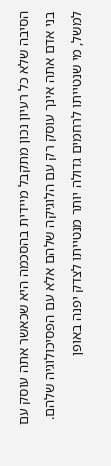הסיבה שלא כל רעיון נכון מתקבל מיידית בהסכמה היא שכאשר אתה עוסק עם בני אדם אתה אינך עוסק רק עם הלוגיקה שלהם אלא עם הפסיכולוגיה שלהם. למשל, מי שנטייתו לרחמים גדולה יותר מנטייתו לצדק יפנה באופן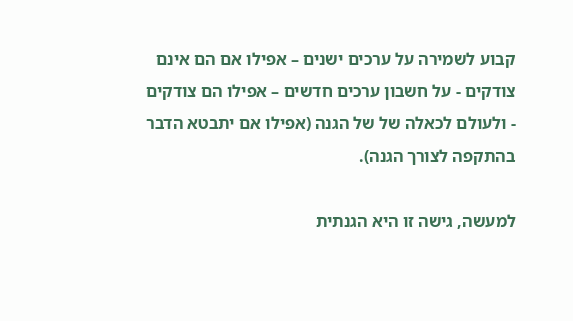קבוע לשמירה על ערכים ישנים – אפילו אם הם אינם צודקים - על חשבון ערכים חדשים – אפילו הם צודקים - ולעולם לכאלה של של הגנה (אפילו אם יתבטא הדבר בהתקפה לצורך הגנה).

למעשה, גישה זו היא הגנתית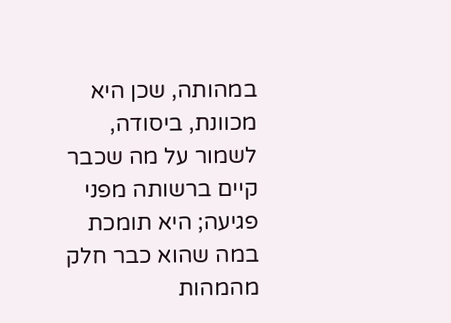במהותה, שכן היא מכוונת, ביסודה, לשמור על מה שכבר קיים ברשותה מפני פגיעה; היא תומכת במה שהוא כבר חלק מהמהות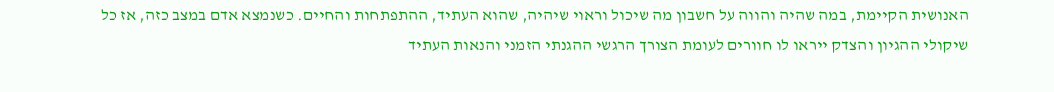האנושית הקיימת, במה שהיה והווה על חשבון מה שיכול וראוי שיהיה, שהוא העתיד, ההתפתחות והחיים. כשנמצא אדם במצב כזה, אז כל שיקולי ההגיון והצדק ייראו לו חוורים לעומת הצורך הרגשי ההגנתי הזמני והנאות העתיד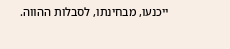ייכנעו, מבחינתו, לסבלות ההווה.